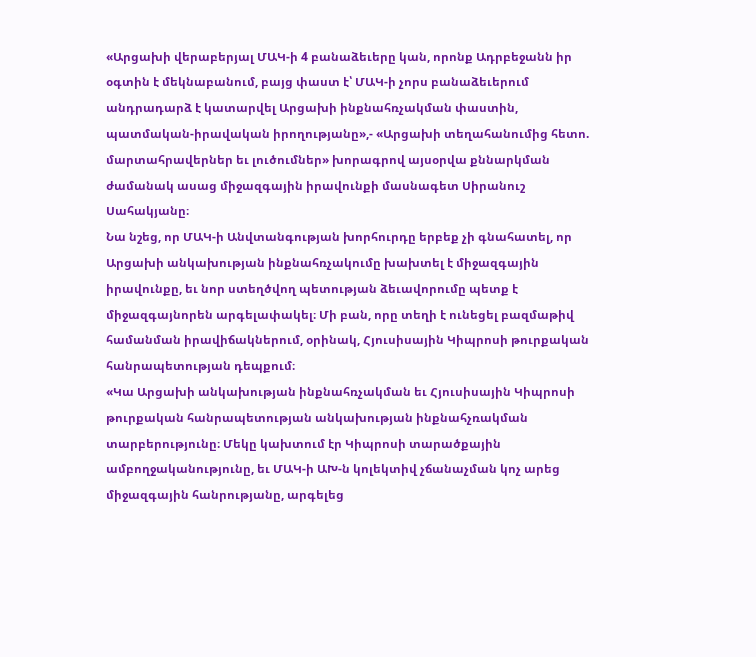«Արցախի վերաբերյալ ՄԱԿ-ի 4 բանաձեւերը կան, որոնք Ադրբեջանն իր օգտին է մեկնաբանում, բայց փաստ է՝ ՄԱԿ-ի չորս բանաձեւերում անդրադարձ է կատարվել Արցախի ինքնահռչակման փաստին, պատմական-իրավական իրողությանը»,- «Արցախի տեղահանումից հետո. մարտահրավերներ եւ լուծումներ» խորագրով այսօրվա քննարկման ժամանակ ասաց միջազգային իրավունքի մասնագետ Սիրանուշ Սահակյանը։
Նա նշեց, որ ՄԱԿ-ի Անվտանգության խորհուրդը երբեք չի գնահատել, որ Արցախի անկախության ինքնահռչակումը խախտել է միջազգային իրավունքը, եւ նոր ստեղծվող պետության ձեւավորումը պետք է միջազգայնորեն արգելափակել։ Մի բան, որը տեղի է ունեցել բազմաթիվ համանման իրավիճակներում, օրինակ, Հյուսիսային Կիպրոսի թուրքական հանրապետության դեպքում։
«Կա Արցախի անկախության ինքնահռչակման եւ Հյուսիսային Կիպրոսի թուրքական հանրապետության անկախության ինքնահչռակման տարբերությունը։ Մեկը կախտում էր Կիպրոսի տարածքային ամբողջականությունը, եւ ՄԱԿ-ի ԱԽ-ն կոլեկտիվ չճանաչման կոչ արեց միջազգային հանրությանը, արգելեց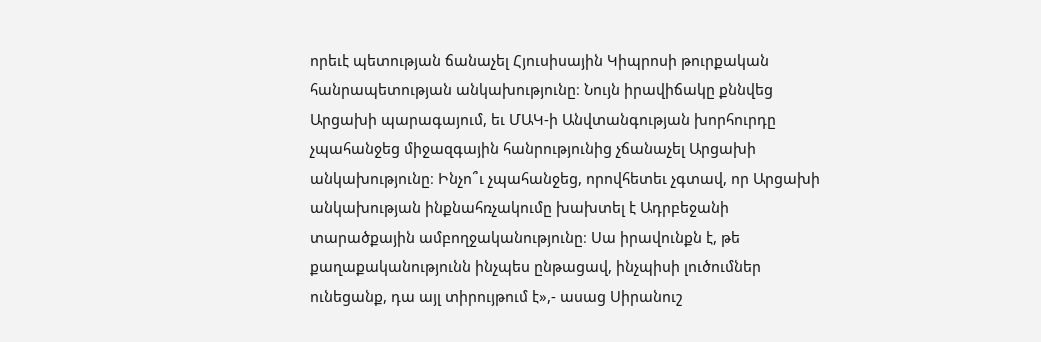որեւէ պետության ճանաչել Հյուսիսային Կիպրոսի թուրքական հանրապետության անկախությունը։ Նույն իրավիճակը քննվեց Արցախի պարագայում, եւ ՄԱԿ-ի Անվտանգության խորհուրդը չպահանջեց միջազգային հանրությունից չճանաչել Արցախի անկախությունը։ Ինչո՞ւ չպահանջեց, որովհետեւ չգտավ, որ Արցախի անկախության ինքնահռչակումը խախտել է Ադրբեջանի տարածքային ամբողջականությունը։ Սա իրավունքն է, թե քաղաքականությունն ինչպես ընթացավ, ինչպիսի լուծումներ ունեցանք, դա այլ տիրույթում է»,- ասաց Սիրանուշ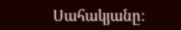Սահակյանը։